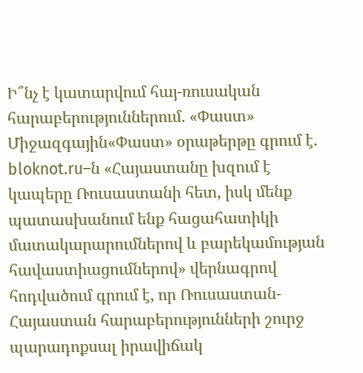Ի՞նչ է կատարվում հայ-ռուսական հարաբերություններում. «Փաստ»
Միջազգային«Փաստ» օրաթերթը գրում է.
bloknot.ru–ն «Հայաստանը խզում է կապերը Ռուսաստանի հետ, իսկ մենք պատասխանում ենք հացահատիկի մատակարարումներով և բարեկամության հավաստիացումներով» վերնագրով հոդվածում գրում է, որ Ռուսաստան-Հայաստան հարաբերությունների շուրջ պարադոքսալ իրավիճակ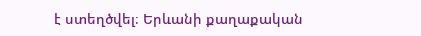է ստեղծվել։ Երևանի քաղաքական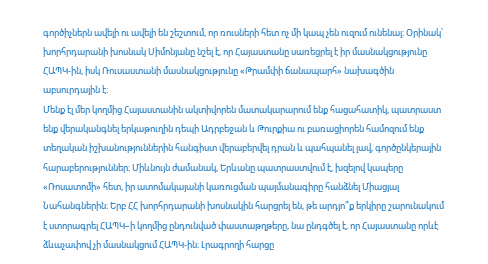գործիչներն ավելի ու ավելի են շեշտում, որ ռուսների հետ ոչ մի կապ չեն ուզում ունենալ։ Օրինակ՝ խորհրդարանի խոսնակ Սիմոնյանը նշել է, որ Հայաստանը սառեցրել է իր մասնակցությունը ՀԱՊԿ-ին, իսկ Ռուսաստանի մասնակցությունը «Թրամփի ճանապարհ» նախագծին աբսուրդային է։
Մենք էլ մեր կողմից Հայաստանին ակտիվորեն մատակարարում ենք հացահատիկ, պատրաստ ենք վերականգնել երկաթուղին դեպի Ադրբեջան և Թուրքիա ու բառացիորեն համոզում ենք տեղական իշխանություններին հանգիստ վերաբերվել դրան և պահպանել լավ, գործընկերային հարաբերություններ։ Միևնույն ժամանակ, Երևանը պատրաստվում է, խզելով կապերը «Ռոսատոմի» հետ, իր ատոմակայանի կառուցման պայմանագիրը հանձնել Միացյալ Նահանգներին։ Երբ ՀՀ խորհրդարանի խոսնակին հարցրել են, թե արդյո՞ք երկիրը շարունակում է ստորագրել ՀԱՊԿ–ի կողմից ընդունված փաստաթղթերը, նա ընդգծել է, որ Հայաստանը որևէ ձևաչափով չի մասնակցում ՀԱՊԿ-ին։ Լրագրողի հարցը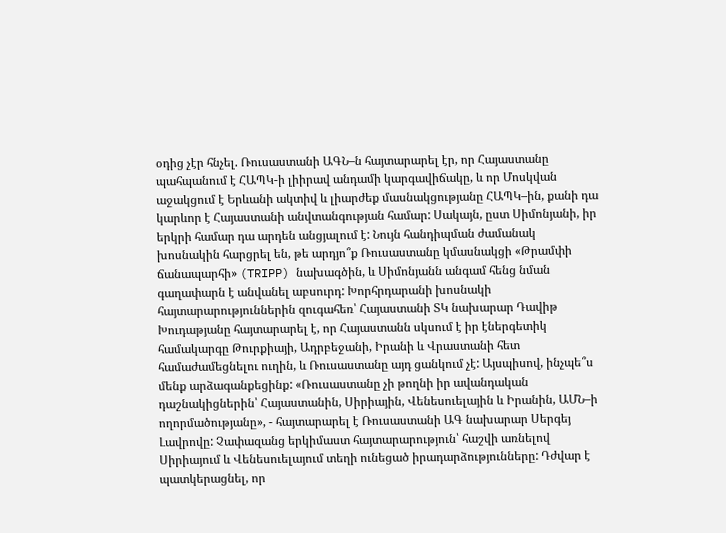օդից չէր հնչել. Ռուսաստանի ԱԳՆ–ն հայտարարել էր, որ Հայաստանը պահպանում է ՀԱՊԿ-ի լիիրավ անդամի կարգավիճակը, և որ Մոսկվան աջակցում է Երևանի ակտիվ և լիարժեք մասնակցությանը ՀԱՊԿ–ին, քանի դա կարևոր է Հայաստանի անվտանգության համար: Սակայն, ըստ Սիմոնյանի, իր երկրի համար դա արդեն անցյալում է: Նույն հանդիպման ժամանակ խոսնակին հարցրել են, թե արդյո՞ք Ռուսաստանը կմասնակցի «Թրամփի ճանապարհի» (TRIPP) նախագծին, և Սիմոնյանն անգամ հենց նման գաղափարն է անվանել աբսուրդ: Խորհրդարանի խոսնակի հայտարարություններին զուգահեռ՝ Հայաստանի ՏԿ նախարար Դավիթ Խուդաթյանը հայտարարել է, որ Հայաստանն սկսում է իր էներգետիկ համակարգը Թուրքիայի, Ադրբեջանի, Իրանի և Վրաստանի հետ համաժամեցնելու ուղին, և Ռուսաստանը այդ ցանկում չէ: Այսպիսով, ինչպե՞ս մենք արձագանքեցինք: «Ռուսաստանը չի թողնի իր ավանդական դաշնակիցներին՝ Հայաստանին, Սիրիային, Վենեսուելային և Իրանին, ԱՄՆ–ի ողորմածությանը», - հայտարարել է Ռուսաստանի ԱԳ նախարար Սերգեյ Լավրովը: Չափազանց երկիմաստ հայտարարություն՝ հաշվի առնելով Սիրիայում և Վենեսուելայում տեղի ունեցած իրադարձությունները: Դժվար է պատկերացնել, որ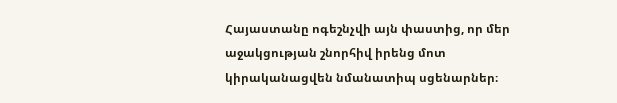Հայաստանը ոգեշնչվի այն փաստից, որ մեր աջակցության շնորհիվ իրենց մոտ կիրականացվեն նմանատիպ սցենարներ։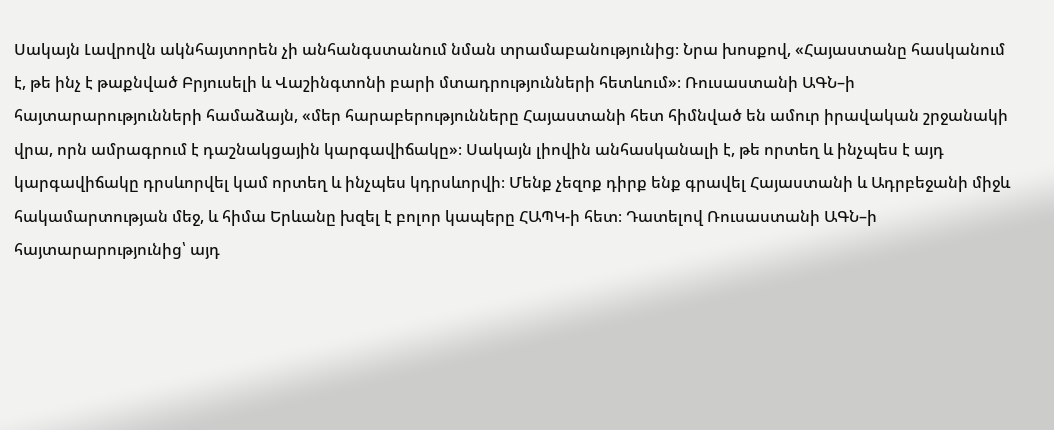Սակայն Լավրովն ակնհայտորեն չի անհանգստանում նման տրամաբանությունից։ Նրա խոսքով, «Հայաստանը հասկանում է, թե ինչ է թաքնված Բրյուսելի և Վաշինգտոնի բարի մտադրությունների հետևում»։ Ռուսաստանի ԱԳՆ–ի հայտարարությունների համաձայն, «մեր հարաբերությունները Հայաստանի հետ հիմնված են ամուր իրավական շրջանակի վրա, որն ամրագրում է դաշնակցային կարգավիճակը»։ Սակայն լիովին անհասկանալի է, թե որտեղ և ինչպես է այդ կարգավիճակը դրսևորվել կամ որտեղ և ինչպես կդրսևորվի։ Մենք չեզոք դիրք ենք գրավել Հայաստանի և Ադրբեջանի միջև հակամարտության մեջ, և հիմա Երևանը խզել է բոլոր կապերը ՀԱՊԿ-ի հետ։ Դատելով Ռուսաստանի ԱԳՆ–ի հայտարարությունից՝ այդ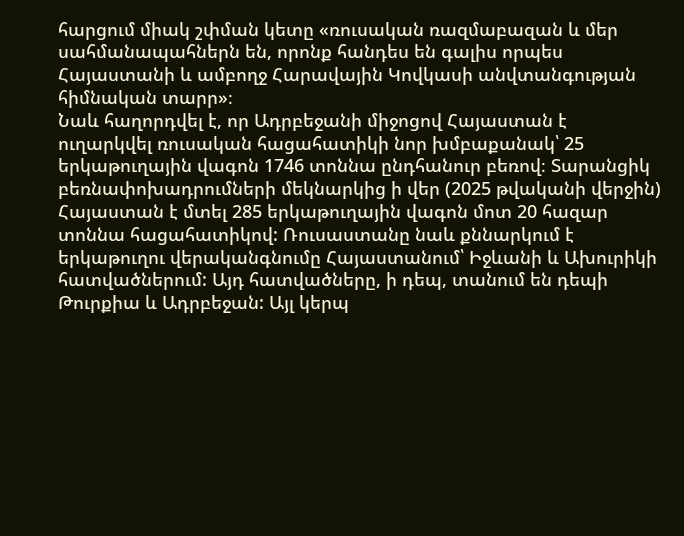հարցում միակ շփման կետը «ռուսական ռազմաբազան և մեր սահմանապահներն են, որոնք հանդես են գալիս որպես Հայաստանի և ամբողջ Հարավային Կովկասի անվտանգության հիմնական տարր»։
Նաև հաղորդվել է, որ Ադրբեջանի միջոցով Հայաստան է ուղարկվել ռուսական հացահատիկի նոր խմբաքանակ՝ 25 երկաթուղային վագոն 1746 տոննա ընդհանուր բեռով։ Տարանցիկ բեռնափոխադրումների մեկնարկից ի վեր (2025 թվականի վերջին) Հայաստան է մտել 285 երկաթուղային վագոն մոտ 20 հազար տոննա հացահատիկով: Ռուսաստանը նաև քննարկում է երկաթուղու վերականգնումը Հայաստանում՝ Իջևանի և Ախուրիկի հատվածներում: Այդ հատվածները, ի դեպ, տանում են դեպի Թուրքիա և Ադրբեջան: Այլ կերպ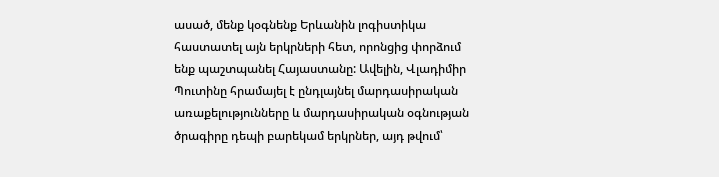ասած, մենք կօգնենք Երևանին լոգիստիկա հաստատել այն երկրների հետ, որոնցից փորձում ենք պաշտպանել Հայաստանը: Ավելին, Վլադիմիր Պուտինը հրամայել է ընդլայնել մարդասիրական առաքելությունները և մարդասիրական օգնության ծրագիրը դեպի բարեկամ երկրներ, այդ թվում՝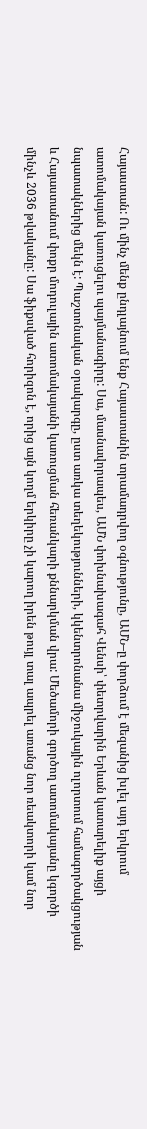Հայաստան: Ու մինչ մենք ընդլայնում ենք Հայաստանին տրամադրվող օգնությունը, ԱՄՆ–ը փորձում է մեզանից խլել այդ երկրում ատոմակայան կառուցելու պայմանագիրը: Սա, մասնավորապես, ԱՄՆ փոխնախագահ Վենսի՝ փետրվարին Երևան կատարելիք այցի նպատակներից մեկն է: Պաշտոնական օրակարգը, ըստ առկա տեղեկությունների, կկենտրոնանա միջուկային ոլորտում համագործակցության և Հայաստանում փոքր մոդուլային ատոմակայանի կառուցման հեռանկարի քննարկման վրա: Մեծամորի գործող ատոմակայանը կգործի մինչև 2036 թվականը: Սա ֆիքսված հորիզոն է, որից այն կողմ երկիրը չի կարող իրեն թույլ տալ ապրել առանց նոր ռեակտորի կամ նոր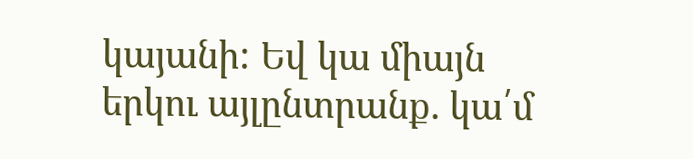կայանի: Եվ կա միայն երկու այլընտրանք. կա՛մ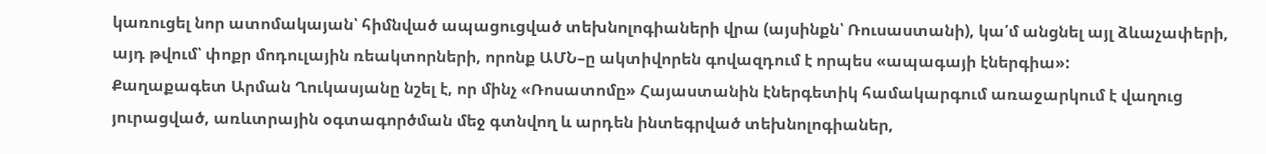կառուցել նոր ատոմակայան՝ հիմնված ապացուցված տեխնոլոգիաների վրա (այսինքն՝ Ռուսաստանի), կա՛մ անցնել այլ ձևաչափերի, այդ թվում՝ փոքր մոդուլային ռեակտորների, որոնք ԱՄՆ–ը ակտիվորեն գովազդում է որպես «ապագայի էներգիա»:
Քաղաքագետ Արման Ղուկասյանը նշել է, որ մինչ «Ռոսատոմը» Հայաստանին էներգետիկ համակարգում առաջարկում է վաղուց յուրացված, առևտրային օգտագործման մեջ գտնվող և արդեն ինտեգրված տեխնոլոգիաներ,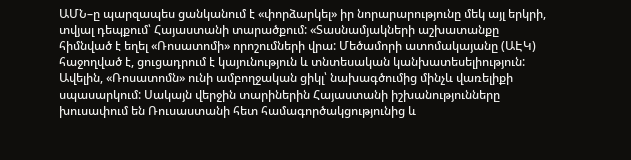ԱՄՆ–ը պարզապես ցանկանում է «փորձարկել» իր նորարարությունը մեկ այլ երկրի, տվյալ դեպքում՝ Հայաստանի տարածքում: «Տասնամյակների աշխատանքը հիմնված է եղել «Ռոսատոմի» որոշումների վրա: Մեծամորի ատոմակայանը (ԱԷԿ) հաջողված է, ցուցադրում է կայունություն և տնտեսական կանխատեսելիություն: Ավելին, «Ռոսատոմն» ունի ամբողջական ցիկլ՝ նախագծումից մինչև վառելիքի սպասարկում: Սակայն վերջին տարիներին Հայաստանի իշխանությունները խուսափում են Ռուսաստանի հետ համագործակցությունից և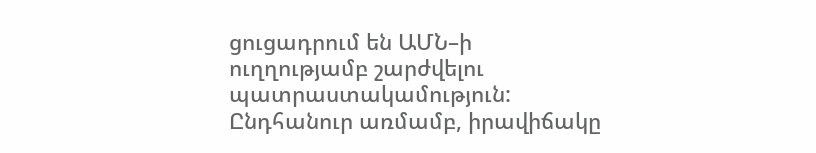ցուցադրում են ԱՄՆ–ի ուղղությամբ շարժվելու պատրաստակամություն: Ընդհանուր առմամբ, իրավիճակը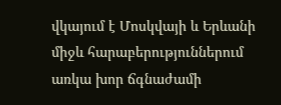վկայում է Մոսկվայի և Երևանի միջև հարաբերություններում առկա խոր ճգնաժամի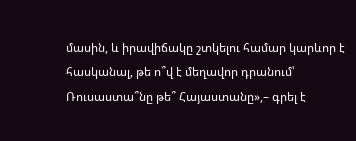մասին, և իրավիճակը շտկելու համար կարևոր է հասկանալ, թե ո՞վ է մեղավոր դրանում՝ Ռուսաստա՞նը թե՞ Հայաստանը»,– գրել է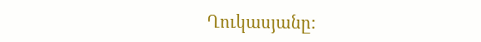Ղուկասյանը: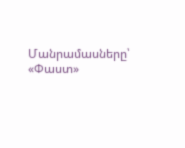Մանրամասները՝ «Փաստ»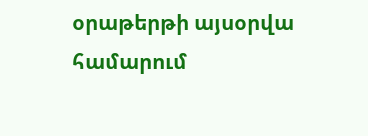օրաթերթի այսօրվա համարում